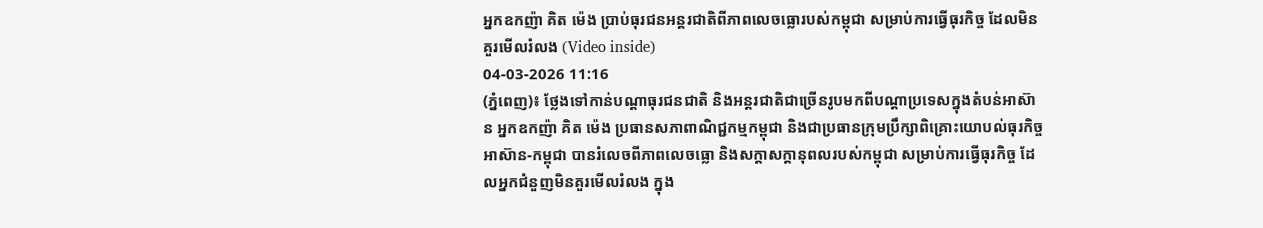អ្នកឧកញ៉ា គិត ម៉េង ប្រាប់ធុរជនអន្តរជាតិពីភាពលេចធ្លោរបស់កម្ពុជា សម្រាប់ការធ្វើធុរកិច្ច ដែលមិនគួរមើលរំលង (Video inside)
04-03-2026 11:16
(ភ្នំពេញ)៖ ថ្លែងទៅកាន់បណ្តាធុរជនជាតិ និងអន្តរជាតិជាច្រើនរូបមកពីបណ្តាប្រទេសក្នុងតំបន់អាស៊ាន អ្នកឧកញ៉ា គិត ម៉េង ប្រធានសភាពាណិជ្ជកម្មកម្ពុជា និងជាប្រធានក្រុមប្រឹក្សាពិគ្រោះយោបល់ធុរកិច្ចអាស៊ាន-កម្ពុជា បានរំលេចពីភាពលេចធ្លោ និងសក្តាសក្តានុពលរបស់កម្ពុជា សម្រាប់ការធ្វើធុរកិច្ច ដែលអ្នកជំនួញមិនគួរមើលរំលង ក្នុង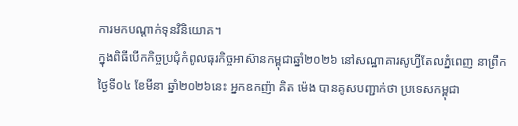ការមកបណ្តាក់ទុនវិនិយោគ។
ក្នុងពិធីបើកកិច្ចប្រជុំកំពូលធុរកិច្ចអាស៊ានកម្ពុជាឆ្នាំ២០២៦ នៅសណ្ឋាគារសូហ្វីតែលភ្នំពេញ នាព្រឹកថ្ងៃទី០៤ ខែមីនា ឆ្នាំ២០២៦នេះ អ្នកឧកញ៉ា គិត ម៉េង បានគូសបញ្ជាក់ថា ប្រទេសកម្ពុជា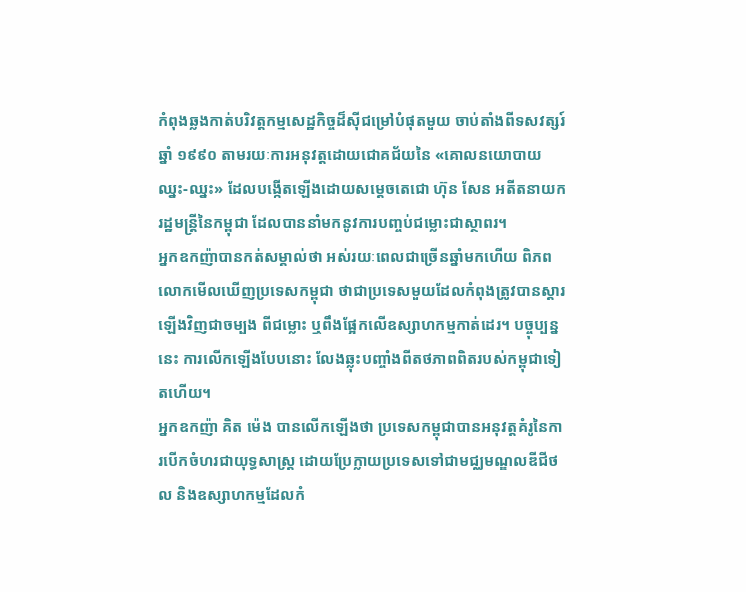កំពុងឆ្លងកាត់បរិវត្តកម្មសេដ្ឋកិច្ចដ៏ស៊ីជម្រៅបំផុតមួយ ចាប់តាំងពីទសវត្សរ៍ឆ្នាំ ១៩៩០ តាមរយៈការអនុវត្តដោយជោគជ័យនៃ «គោលនយោបាយឈ្នះ-ឈ្នះ» ដែលបង្កើតឡើងដោយសម្តេចតេជោ ហ៊ុន សែន អតីតនាយករដ្ឋមន្ត្រីនៃកម្ពុជា ដែលបាននាំមកនូវការបញ្ចប់ជម្លោះជាស្ថាពរ។
អ្នកឧកញ៉ាបានកត់សម្គាល់ថា អស់រយៈពេលជាច្រើនឆ្នាំមកហើយ ពិភពលោកមើលឃើញប្រទេសកម្ពុជា ថាជាប្រទេសមួយដែលកំពុងត្រូវបានស្ដារឡើងវិញជាចម្បង ពីជម្លោះ ឬពឹងផ្អែកលើឧស្សាហកម្មកាត់ដេរ។ បច្ចុប្បន្ននេះ ការលើកឡើងបែបនោះ លែងឆ្លុះបញ្ចាំងពីតថភាពពិតរបស់កម្ពុជាទៀតហើយ។
អ្នកឧកញ៉ា គិត ម៉េង បានលើកឡើងថា ប្រទេសកម្ពុជាបានអនុវត្តគំរូនៃការបើកចំហរជាយុទ្ធសាស្ត្រ ដោយប្រែក្លាយប្រទេសទៅជាមជ្ឈមណ្ឌលឌីជីថល និងឧស្សាហកម្មដែលកំ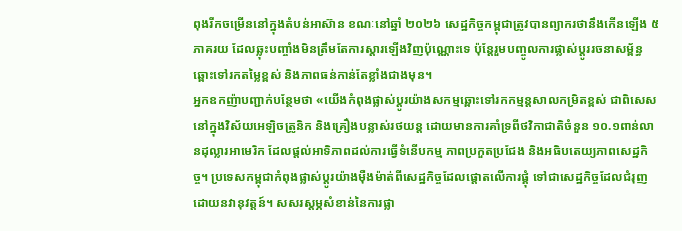ពុងរីកចម្រើននៅក្នុងតំបន់អាស៊ាន ខណៈនៅឆ្នាំ ២០២៦ សេដ្ឋកិច្ចកម្ពុជាត្រូវបានព្យាករថានឹងកើនឡើង ៥ ភាគរយ ដែលឆ្លុះបញ្ចាំងមិនត្រឹមតែការស្ដារឡើងវិញប៉ុណ្ណោះទេ ប៉ុន្តែរួមបញ្ចូលការផ្លាស់ប្តូររចនាសម្ព័ន្ធឆ្ពោះទៅរកតម្លៃខ្ពស់ និងភាពធន់កាន់តែខ្លាំងជាងមុន។
អ្នកឧកញ៉ាបញ្ជាក់បន្ថែមថា «យើងកំពុងផ្លាស់ប្តូរយ៉ាងសកម្មឆ្ពោះទៅរកកម្មន្តសាលកម្រិតខ្ពស់ ជាពិសេសនៅក្នុងវិស័យអេឡិចត្រូនិក និងគ្រឿងបន្លាស់រថយន្ត ដោយមានការគាំទ្រពីថវិកាជាតិចំនួន ១០.១ពាន់លានដុល្លារអាមេរិក ដែលផ្តល់អាទិភាពដល់ការធ្វើទំនើបកម្ម ភាពប្រកួតប្រជែង និងអធិបតេយ្យភាពសេដ្ឋកិច្ច។ ប្រទេសកម្ពុជាកំពុងផ្លាស់ប្តូរយ៉ាងម៉ឺងម៉ាត់ពីសេដ្ឋកិច្ចដែលផ្តោតលើការផ្គុំ ទៅជាសេដ្ឋកិច្ចដែលជំរុញដោយនវានុវត្តន៍។ សសរស្តម្ភសំខាន់នៃការផ្លា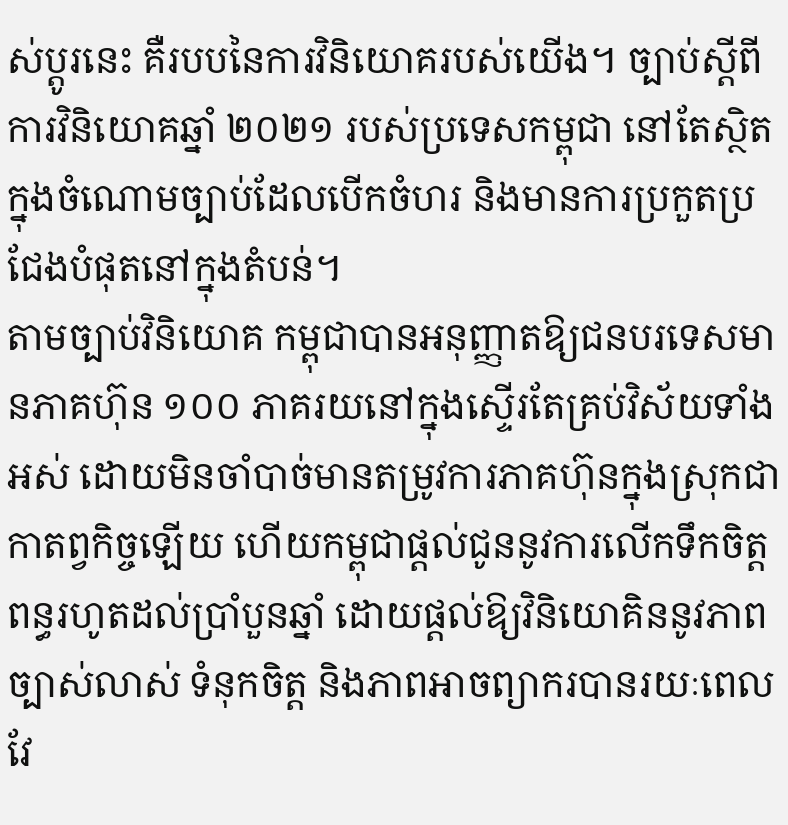ស់ប្តូរនេះ គឺរបបនៃការវិនិយោគរបស់យើង។ ច្បាប់ស្តីពីការវិនិយោគឆ្នាំ ២០២១ របស់ប្រទេសកម្ពុជា នៅតែស្ថិតក្នុងចំណោមច្បាប់ដែលបើកចំហរ និងមានការប្រកួតប្រជែងបំផុតនៅក្នុងតំបន់។
តាមច្បាប់វិនិយោគ កម្ពុជាបានអនុញ្ញាតឱ្យជនបរទេសមានភាគហ៊ុន ១០០ ភាគរយនៅក្នុងស្ទើរតែគ្រប់វិស័យទាំងអស់ ដោយមិនចាំបាច់មានតម្រូវការភាគហ៊ុនក្នុងស្រុកជាកាតព្វកិច្ចឡើយ ហើយកម្ពុជាផ្តល់ជូននូវការលើកទឹកចិត្តពន្ធរហូតដល់ប្រាំបួនឆ្នាំ ដោយផ្តល់ឱ្យវិនិយោគិននូវភាពច្បាស់លាស់ ទំនុកចិត្ត និងភាពអាចព្យាករបានរយៈពេលវែ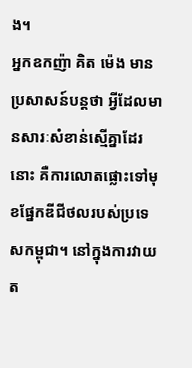ង។
អ្នកឧកញ៉ា គិត ម៉េង មានប្រសាសន៍បន្តថា អ្វីដែលមានសារៈសំខាន់ស្មើគ្នាដែរនោះ គឺការលោតផ្លោះទៅមុខផ្នែកឌីជីថលរបស់ប្រទេសកម្ពុជា។ នៅក្នុងការវាយត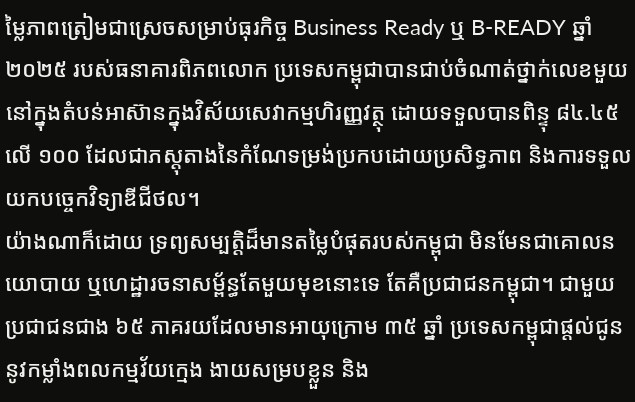ម្លៃភាពត្រៀមជាស្រេចសម្រាប់ធុរកិច្ច Business Ready ឬ B-READY ឆ្នាំ ២០២៥ របស់ធនាគារពិភពលោក ប្រទេសកម្ពុជាបានជាប់ចំណាត់ថ្នាក់លេខមួយ នៅក្នុងតំបន់អាស៊ានក្នុងវិស័យសេវាកម្មហិរញ្ញវត្ថុ ដោយទទួលបានពិន្ទុ ៨៤.៤៥ លើ ១០០ ដែលជាភស្តុតាងនៃកំណែទម្រង់ប្រកបដោយប្រសិទ្ធភាព និងការទទួលយកបច្ចេកវិទ្យាឌីជីថល។
យ៉ាងណាក៏ដោយ ទ្រព្យសម្បត្តិដ៏មានតម្លៃបំផុតរបស់កម្ពុជា មិនមែនជាគោលនយោបាយ ឬហេដ្ឋារចនាសម្ព័ន្ធតែមួយមុខនោះទេ តែគឺប្រជាជនកម្ពុជា។ ជាមួយប្រជាជនជាង ៦៥ ភាគរយដែលមានអាយុក្រោម ៣៥ ឆ្នាំ ប្រទេសកម្ពុជាផ្តល់ជូននូវកម្លាំងពលកម្មវ័យក្មេង ងាយសម្របខ្លួន និង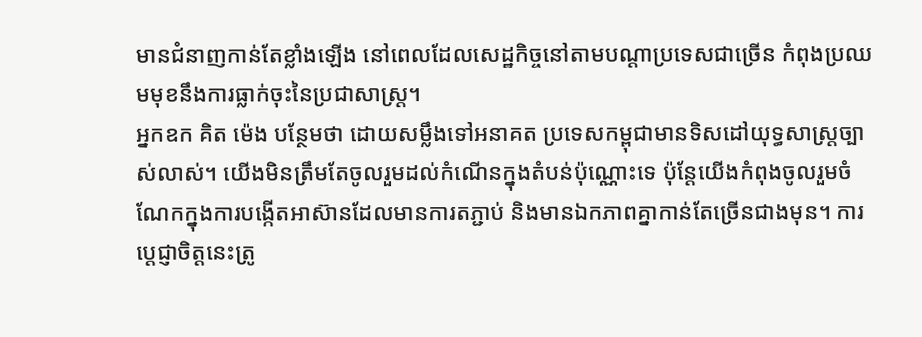មានជំនាញកាន់តែខ្លាំងឡើង នៅពេលដែលសេដ្ឋកិច្ចនៅតាមបណ្ដាប្រទេសជាច្រើន កំពុងប្រឈមមុខនឹងការធ្លាក់ចុះនៃប្រជាសាស្ត្រ។
អ្នកឧក គិត ម៉េង បន្ថែមថា ដោយសម្លឹងទៅអនាគត ប្រទេសកម្ពុជាមានទិសដៅយុទ្ធសាស្ត្រច្បាស់លាស់។ យើងមិនត្រឹមតែចូលរួមដល់កំណើនក្នុងតំបន់ប៉ុណ្ណោះទេ ប៉ុន្តែយើងកំពុងចូលរួមចំណែកក្នុងការបង្កើតអាស៊ានដែលមានការតភ្ជាប់ និងមានឯកភាពគ្នាកាន់តែច្រើនជាងមុន។ ការប្តេជ្ញាចិត្តនេះត្រូ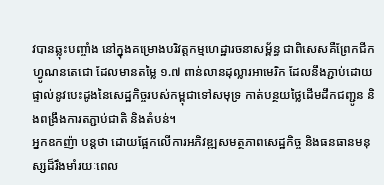វបានឆ្លុះបញ្ចាំង នៅក្នុងគម្រោងបរិវត្តកម្មហេដ្ឋារចនាសម្ព័ន្ធ ជាពិសេសគឺព្រែកជីកហ្វូណនតេជោ ដែលមានតម្លៃ ១.៧ ពាន់លានដុល្លារអាមេរិក ដែលនឹងភ្ជាប់ដោយផ្ទាល់នូវបេះដូងនៃសេដ្ឋកិច្ចរបស់កម្ពុជាទៅសមុទ្រ កាត់បន្ថយថ្លៃដើមដឹកជញ្ជូន និងពង្រឹងការតភ្ជាប់ជាតិ និងតំបន់។
អ្នកឧកញ៉ា បន្តថា ដោយផ្អែកលើការអភិវឌ្ឍសមត្ថភាពសេដ្ឋកិច្ច និងធនធានមនុស្សដ៏រឹងមាំរយៈពេល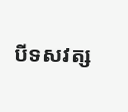បីទសវត្ស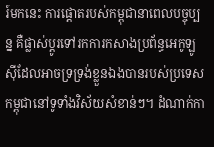រ៍មកនេះ ការផ្តោតរបស់កម្ពុជានាពេលបច្ចុប្បន្ន គឺផ្លាស់ប្តូរទៅរកការកសាងប្រព័ន្ធអេកូឡូស៊ីដែលអាចទ្រទ្រង់ខ្លួនឯងបានរបស់ប្រទេសកម្ពុជានៅទូទាំងវិស័យសំខាន់ៗ។ ដំណាក់កា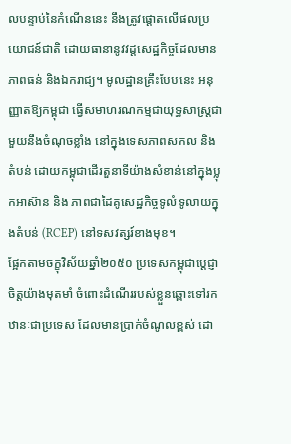លបន្ទាប់នៃកំណើននេះ នឹងត្រូវផ្តោតលើផលប្រយោជន៍ជាតិ ដោយធានានូវវដ្តសេដ្ឋកិច្ចដែលមានភាពធន់ និងឯករាជ្យ។ មូលដ្ឋានគ្រឹះបែបនេះ អនុញ្ញាតឱ្យកម្ពុជា ធ្វើសមាហរណកម្មជាយុទ្ធសាស្ត្រជាមួយនឹងចំណុចខ្លាំង នៅក្នុងទេសភាពសកល និងតំបន់ ដោយកម្ពុជាដើរតួនាទីយ៉ាងសំខាន់នៅក្នុងប្លុកអាស៊ាន និង ភាពជាដៃគូសេដ្ឋកិច្ចទូលំទូលាយក្នុងតំបន់ (RCEP) នៅទសវត្សរ៍ខាងមុខ។
ផ្អែកតាមចក្ខុវិស័យឆ្នាំ២០៥០ ប្រទេសកម្ពុជាប្តេជ្ញាចិត្តយ៉ាងមុតមាំ ចំពោះដំណើររបស់ខ្លួនឆ្ពោះទៅរកឋានៈជាប្រទេស ដែលមានប្រាក់ចំណូលខ្ពស់ ដោ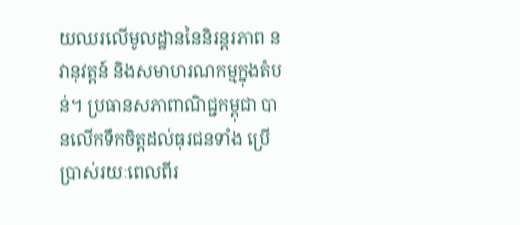យឈរលើមូលដ្ឋាននៃនិរន្តរភាព នវានុវត្តន៍ និងសមាហរណកម្មក្នុងតំបន់។ ប្រធានសភាពាណិជ្ជកម្ពុជា បានលើកទឹកចិត្តដល់ធុរជនទាំង ប្រើប្រាស់រយៈពេលពីរ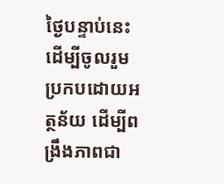ថ្ងៃបន្ទាប់នេះ ដើម្បីចូលរួមប្រកបដោយអត្ថន័យ ដើម្បីពង្រឹងភាពជា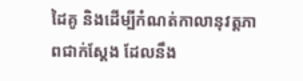ដៃគូ និងដើម្បីកំណត់កាលានុវត្តភាពជាក់ស្តែង ដែលនឹង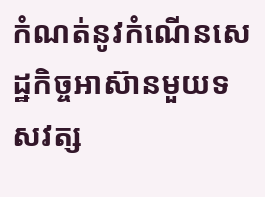កំណត់នូវកំណើនសេដ្ឋកិច្ចអាស៊ានមួយទសវត្ស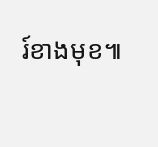រ៍ខាងមុខ៕